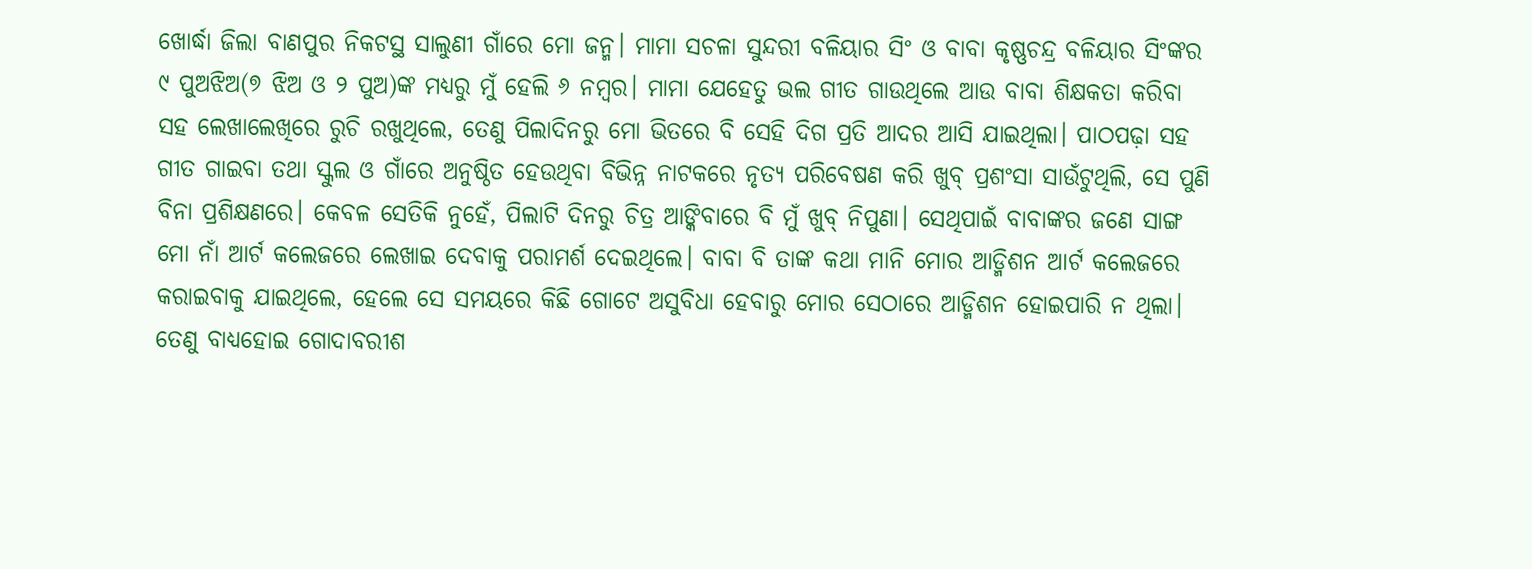ଖୋର୍ଦ୍ଧା ଜିଲା ବାଣପୁର ନିକଟସ୍ଥ ସାଲୁଣୀ ଗାଁରେ ମୋ ଜନ୍ମ। ମାମା ସଚଳା ସୁନ୍ଦରୀ ବଳିୟାର ସିଂ ଓ ବାବା କୃଷ୍ଣଚନ୍ଦ୍ର ବଳିୟାର ସିଂଙ୍କର ୯ ପୁଅଝିଅ(୭ ଝିଅ ଓ ୨ ପୁଅ)ଙ୍କ ମଧ୍ୟରୁ ମୁଁ ହେଲି ୬ ନମ୍ବର। ମାମା ଯେହେତୁ ଭଲ ଗୀତ ଗାଉଥିଲେ ଆଉ ବାବା ଶିକ୍ଷକତା କରିବା ସହ ଲେଖାଲେଖିରେ ରୁଚି ରଖୁଥିଲେ, ତେଣୁ ପିଲାଦିନରୁ ମୋ ଭିତରେ ବି ସେହି ଦିଗ ପ୍ରତି ଆଦର ଆସି ଯାଇଥିଲା। ପାଠପଢ଼ା ସହ ଗୀତ ଗାଇବା ତଥା ସ୍କୁଲ ଓ ଗାଁରେ ଅନୁଷ୍ଠିତ ହେଉଥିବା ବିଭିନ୍ନ ନାଟକରେ ନୃତ୍ୟ ପରିବେଷଣ କରି ଖୁବ୍ ପ୍ରଶଂସା ସାଉଁଟୁଥିଲି, ସେ ପୁଣି ବିନା ପ୍ରଶିକ୍ଷଣରେ। କେବଳ ସେତିକି ନୁହେଁ, ପିଲାଟି ଦିନରୁ ଚିତ୍ର ଆଙ୍କିବାରେ ବି ମୁଁ ଖୁବ୍ ନିପୁଣା। ସେଥିପାଇଁ ବାବାଙ୍କର ଜଣେ ସାଙ୍ଗ ମୋ ନାଁ ଆର୍ଟ କଲେଜରେ ଲେଖାଇ ଦେବାକୁ ପରାମର୍ଶ ଦେଇଥିଲେ। ବାବା ବି ତାଙ୍କ କଥା ମାନି ମୋର ଆଡ୍ମିଶନ ଆର୍ଟ କଲେଜରେ କରାଇବାକୁ ଯାଇଥିଲେ, ହେଲେ ସେ ସମୟରେ କିଛି ଗୋଟେ ଅସୁବିଧା ହେବାରୁ ମୋର ସେଠାରେ ଆଡ୍ମିଶନ ହୋଇପାରି ନ ଥିଲା। ତେଣୁ ବାଧ୍ୟହୋଇ ଗୋଦାବରୀଶ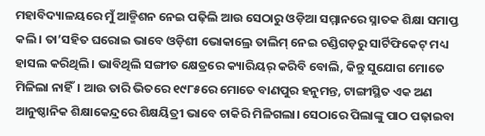ମହାବିଦ୍ୟାଳୟରେ ମୁଁ ଆଡ୍ମିଶନ ନେଇ ପଢ଼ିଲି ଆଉ ସେଠାରୁ ଓଡ଼ିଆ ସମ୍ମାନରେ ସ୍ନାତକ ଶିକ୍ଷା ସମାପ୍ତ କଲି। ତା’ସହିତ ଘରୋଇ ଭାବେ ଓଡ଼ିଶୀ ଭୋକାଲ୍ରେ ତାଲିମ୍ ନେଇ ଚଣ୍ଡିଗଡ଼ରୁ ସାର୍ଟିଫିକେଟ୍ ମଧ୍ୟ ହାସଲ କରିଥିଲି। ଭାବିଥିଲି ସଙ୍ଗୀତ କ୍ଷେତ୍ରରେ କ୍ୟାରିୟର୍ କରିବି ବୋଲି, କିନ୍ତୁ ସୁଯୋଗ ମୋତେ ମିଳିଲା ନାହିଁ। ଆଉ ତାରି ଭିତରେ ୧୯୮୫ରେ ମୋତେ ବାଣପୁର ହନୁମନ୍ତ, ଟାଙ୍ଗୀସ୍ଥିତ ଏକ ଅଣ ଆନୁଷ୍ଠାନିକ ଶିକ୍ଷାକେନ୍ଦ୍ରରେ ଶିକ୍ଷୟିତ୍ରୀ ଭାବେ ଚାକିରି ମିଳିଗଲା। ସେଠାରେ ପିଲାଙ୍କୁ ପାଠ ପଢ଼ାଇବା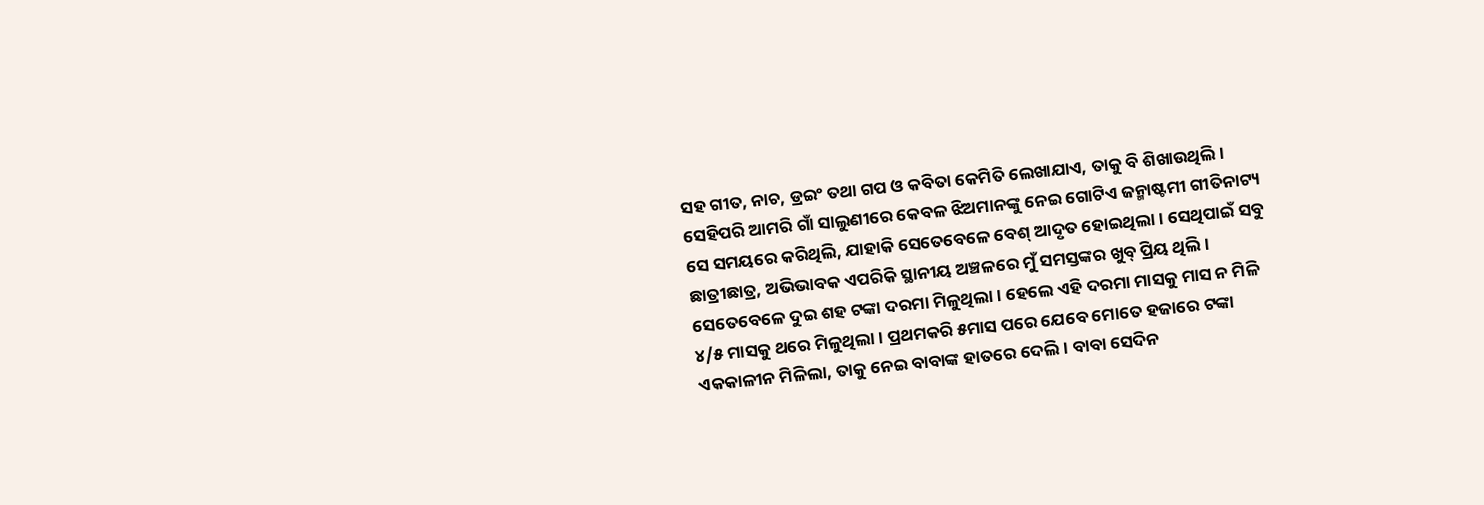ସହ ଗୀତ, ନାଚ, ଡ୍ରଇଂ ତଥା ଗପ ଓ କବିତା କେମିତି ଲେଖାଯାଏ, ତାକୁ ବି ଶିଖାଉଥିଲି। ସେହିପରି ଆମରି ଗାଁ ସାଲୁଣୀରେ କେବଳ ଝିଅମାନଙ୍କୁ ନେଇ ଗୋଟିଏ ଜନ୍ମାଷ୍ଟମୀ ଗୀତିନାଟ୍ୟ ସେ ସମୟରେ କରିଥିଲି, ଯାହାକି ସେତେବେଳେ ବେଶ୍ ଆଦୃତ ହୋଇଥିଲା। ସେଥିପାଇଁ ସବୁ ଛାତ୍ରୀଛାତ୍ର, ଅଭିଭାବକ ଏପରିକି ସ୍ଥାନୀୟ ଅଞ୍ଚଳରେ ମୁଁ ସମସ୍ତଙ୍କର ଖୁବ୍ ପ୍ରିୟ ଥିଲି। ସେତେବେଳେ ଦୁଇ ଶହ ଟଙ୍କା ଦରମା ମିଳୁଥିଲା। ହେଲେ ଏହି ଦରମା ମାସକୁ ମାସ ନ ମିଳି ୪/୫ ମାସକୁ ଥରେ ମିଳୁଥିଲା। ପ୍ରଥମକରି ୫ମାସ ପରେ ଯେବେ ମୋତେ ହଜାରେ ଟଙ୍କା ଏକକାଳୀନ ମିଳିଲା, ତାକୁ ନେଇ ବାବାଙ୍କ ହାତରେ ଦେଲି। ବାବା ସେଦିନ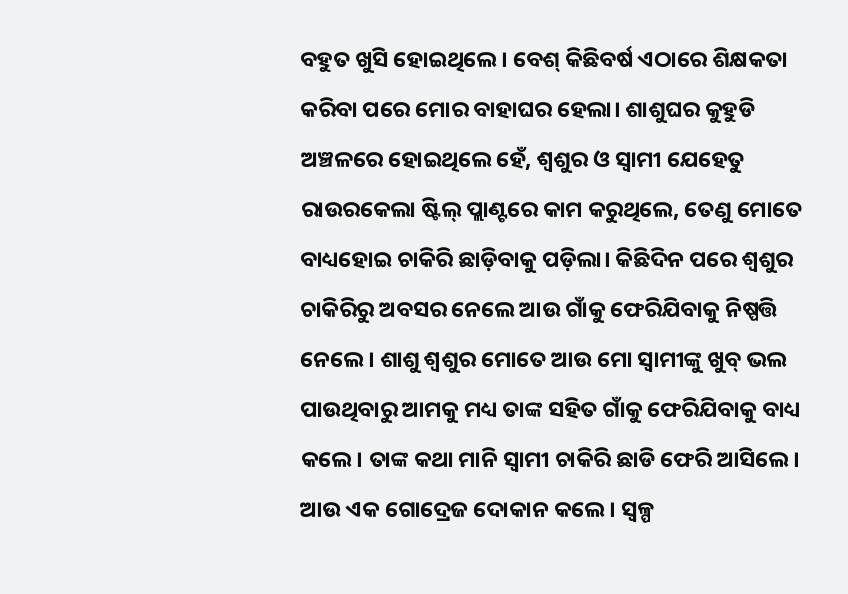ବହୁତ ଖୁସି ହୋଇଥିଲେ। ବେଶ୍ କିଛିବର୍ଷ ଏଠାରେ ଶିକ୍ଷକତା କରିବା ପରେ ମୋର ବାହାଘର ହେଲା। ଶାଶୁଘର କୁହୁଡି ଅଞ୍ଚଳରେ ହୋଇଥିଲେ ହେଁ, ଶ୍ୱଶୁର ଓ ସ୍ବାମୀ ଯେହେତୁ ରାଉରକେଲା ଷ୍ଟିଲ୍ ପ୍ଲାଣ୍ଟରେ କାମ କରୁଥିଲେ, ତେଣୁ ମୋତେ ବାଧ୍ୟହୋଇ ଚାକିରି ଛାଡ଼ିବାକୁ ପଡ଼ିଲା। କିଛିଦିନ ପରେ ଶ୍ୱଶୁର ଚାକିରିରୁ ଅବସର ନେଲେ ଆଉ ଗାଁକୁ ଫେରିଯିବାକୁ ନିଷ୍ପତ୍ତି ନେଲେ। ଶାଶୁ ଶ୍ୱଶୁର ମୋତେ ଆଉ ମୋ ସ୍ବାମୀଙ୍କୁ ଖୁବ୍ ଭଲ ପାଉଥିବାରୁ ଆମକୁ ମଧ୍ୟ ତାଙ୍କ ସହିତ ଗାଁକୁ ଫେରିଯିବାକୁ ବାଧ୍ୟ କଲେ। ତାଙ୍କ କଥା ମାନି ସ୍ବାମୀ ଚାକିରି ଛାଡି ଫେରି ଆସିଲେ। ଆଉ ଏକ ଗୋଦ୍ରେଜ ଦୋକାନ କଲେ। ସ୍ବଳ୍ପ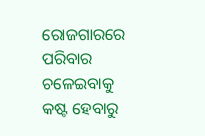ରୋଜଗାରରେ ପରିବାର ଚଳେଇବାକୁ କଷ୍ଟ ହେବାରୁ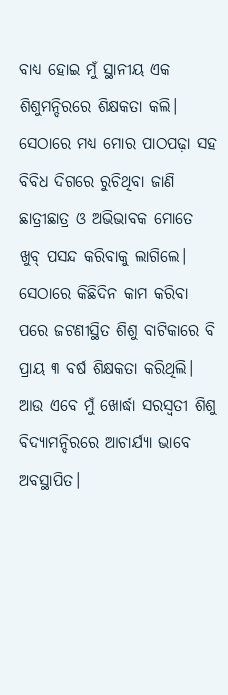ବାଧ୍ୟ ହୋଇ ମୁଁ ସ୍ଥାନୀୟ ଏକ ଶିଶୁମନ୍ଦିରରେ ଶିକ୍ଷକତା କଲି। ସେଠାରେ ମଧ୍ୟ ମୋର ପାଠପଢ଼ା ସହ ବିବିଧ ଦିଗରେ ରୁଚିଥିବା ଜାଣି ଛାତ୍ରୀଛାତ୍ର ଓ ଅଭିଭାବକ ମୋତେ ଖୁବ୍ ପସନ୍ଦ କରିବାକୁ ଲାଗିଲେ। ସେଠାରେ କିଛିଦିନ କାମ କରିବା ପରେ ଜଟଣୀସ୍ଥିତ ଶିଶୁ ବାଟିକାରେ ବି ପ୍ରାୟ ୩ ବର୍ଷ ଶିକ୍ଷକତା କରିଥିଲି। ଆଉ ଏବେ ମୁଁ ଖୋର୍ଦ୍ଧା ସରସ୍ବତୀ ଶିଶୁ ବିଦ୍ୟାମନ୍ଦିରରେ ଆଚାର୍ଯ୍ୟା ଭାବେ ଅବସ୍ଥାପିତ।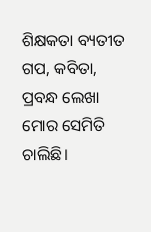ଶିକ୍ଷକତା ବ୍ୟତୀତ ଗପ, କବିତା, ପ୍ରବନ୍ଧ ଲେଖା ମୋର ସେମିତି ଚାଲିଛି।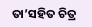ତା’ସହିତ ଚିତ୍ର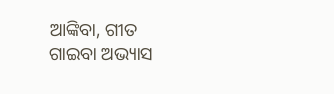ଆଙ୍କିବା, ଗୀତ ଗାଇବା ଅଭ୍ୟାସ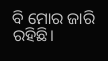ବି ମୋର ଜାରି ରହିଛି।